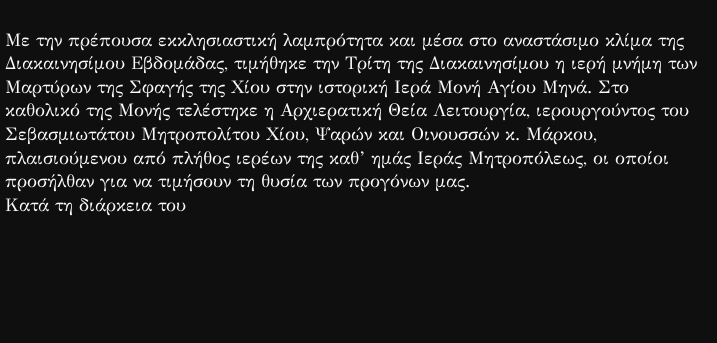Με την πρέπουσα εκκλησιαστική λαμπρότητα και μέσα στο αναστάσιμο κλίμα της Διακαινησίμου Εβδομάδας, τιμήθηκε την Τρίτη της Διακαινησίμου η ιερή μνήμη των Μαρτύρων της Σφαγής της Χίου στην ιστορική Ιερά Μονή Αγίου Μηνά. Στο καθολικό της Μονής τελέστηκε η Αρχιερατική Θεία Λειτουργία, ιερουργούντος του Σεβασμιωτάτου Μητροπολίτου Χίου, Ψαρών και Οινουσσών κ. Μάρκου, πλαισιούμενου από πλήθος ιερέων της καθ’ ημάς Ιεράς Μητροπόλεως, οι οποίοι προσήλθαν για να τιμήσουν τη θυσία των προγόνων μας.
Κατά τη διάρκεια του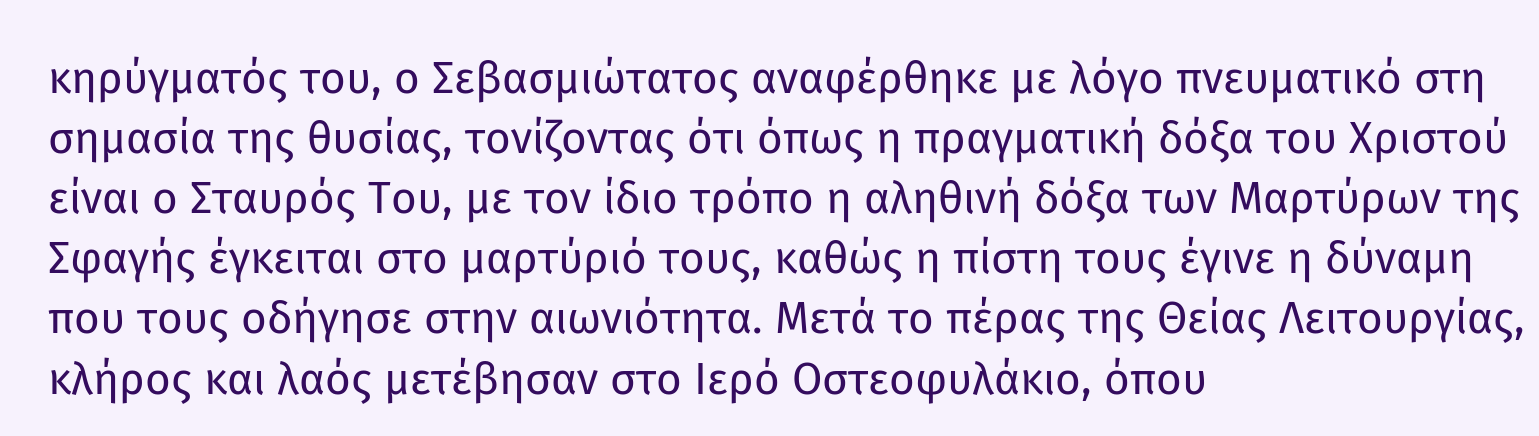κηρύγματός του, ο Σεβασμιώτατος αναφέρθηκε με λόγο πνευματικό στη σημασία της θυσίας, τονίζοντας ότι όπως η πραγματική δόξα του Χριστού είναι ο Σταυρός Του, με τον ίδιο τρόπο η αληθινή δόξα των Μαρτύρων της Σφαγής έγκειται στο μαρτύριό τους, καθώς η πίστη τους έγινε η δύναμη που τους οδήγησε στην αιωνιότητα. Μετά το πέρας της Θείας Λειτουργίας, κλήρος και λαός μετέβησαν στο Ιερό Οστεοφυλάκιο, όπου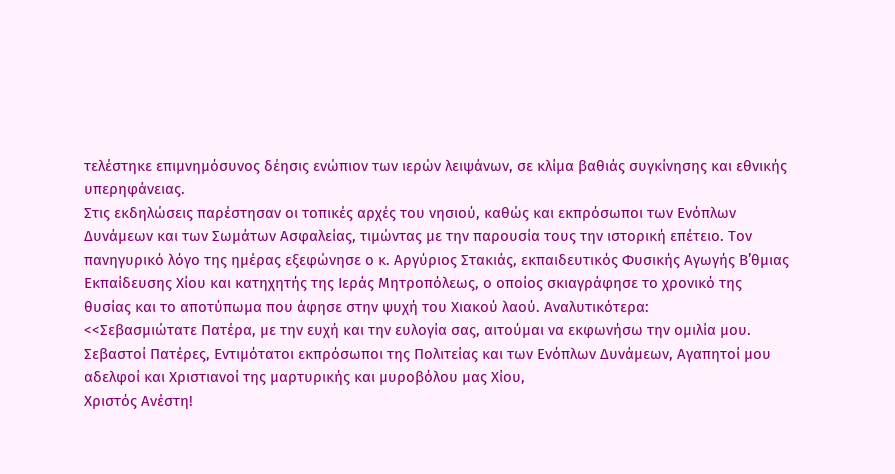τελέστηκε επιμνημόσυνος δέησις ενώπιον των ιερών λειψάνων, σε κλίμα βαθιάς συγκίνησης και εθνικής υπερηφάνειας.
Στις εκδηλώσεις παρέστησαν οι τοπικές αρχές του νησιού, καθώς και εκπρόσωποι των Ενόπλων Δυνάμεων και των Σωμάτων Ασφαλείας, τιμώντας με την παρουσία τους την ιστορική επέτειο. Τον πανηγυρικό λόγο της ημέρας εξεφώνησε ο κ. Αργύριος Στακιάς, εκπαιδευτικός Φυσικής Αγωγής Β’θμιας Εκπαίδευσης Χίου και κατηχητής της Ιεράς Μητροπόλεως, ο οποίος σκιαγράφησε το χρονικό της θυσίας και το αποτύπωμα που άφησε στην ψυχή του Χιακού λαού. Αναλυτικότερα:
<<Σεβασμιώτατε Πατέρα, με την ευχή και την ευλογία σας, αιτούμαι να εκφωνήσω την ομιλία μου.
Σεβαστοί Πατέρες, Εντιμότατοι εκπρόσωποι της Πολιτείας και των Ενόπλων Δυνάμεων, Αγαπητοί μου αδελφοί και Χριστιανοί της μαρτυρικής και μυροβόλου μας Χίου,
Χριστός Ανέστη!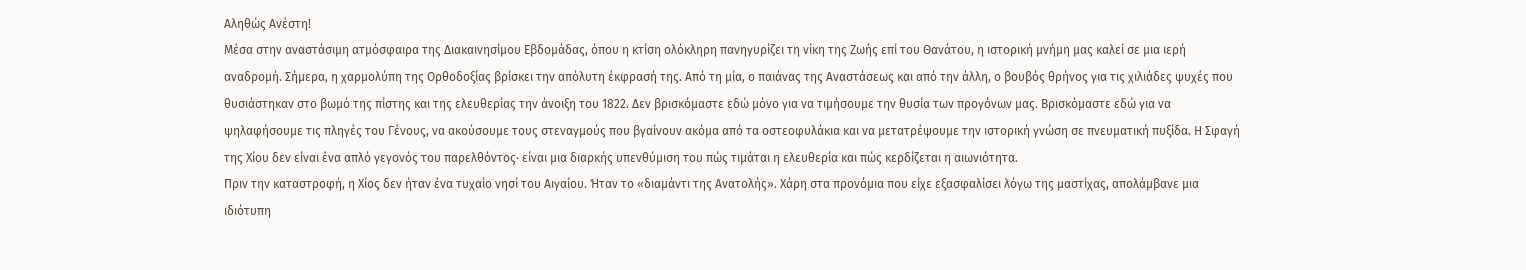Αληθώς Ανέστη!
Μέσα στην αναστάσιμη ατμόσφαιρα της Διακαινησίμου Εβδομάδας, όπου η κτίση ολόκληρη πανηγυρίζει τη νίκη της Ζωής επί του Θανάτου, η ιστορική μνήμη μας καλεί σε μια ιερή αναδρομή. Σήμερα, η χαρμολύπη της Ορθοδοξίας βρίσκει την απόλυτη έκφρασή της. Από τη μία, ο παιάνας της Αναστάσεως και από την άλλη, ο βουβός θρήνος για τις χιλιάδες ψυχές που θυσιάστηκαν στο βωμό της πίστης και της ελευθερίας την άνοιξη του 1822. Δεν βρισκόμαστε εδώ μόνο για να τιμήσουμε την θυσία των προγόνων μας. Βρισκόμαστε εδώ για να ψηλαφήσουμε τις πληγές του Γένους, να ακούσουμε τους στεναγμούς που βγαίνουν ακόμα από τα οστεοφυλάκια και να μετατρέψουμε την ιστορική γνώση σε πνευματική πυξίδα. Η Σφαγή της Χίου δεν είναι ένα απλό γεγονός του παρελθόντος· είναι μια διαρκής υπενθύμιση του πώς τιμάται η ελευθερία και πώς κερδίζεται η αιωνιότητα.
Πριν την καταστροφή, η Χίος δεν ήταν ένα τυχαίο νησί του Αιγαίου. Ήταν το «διαμάντι της Ανατολής». Χάρη στα προνόμια που είχε εξασφαλίσει λόγω της μαστίχας, απολάμβανε μια ιδιότυπη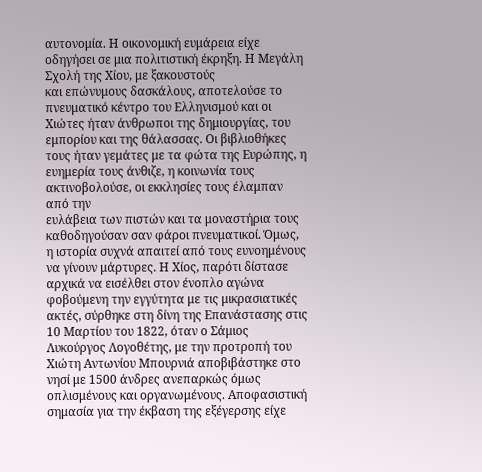αυτονομία. Η οικονομική ευμάρεια είχε οδηγήσει σε μια πολιτιστική έκρηξη. Η Μεγάλη Σχολή της Χίου, με ξακουστούς
και επώνυμους δασκάλους, αποτελούσε το πνευματικό κέντρο του Ελληνισμού και οι Χιώτες ήταν άνθρωποι της δημιουργίας, του εμπορίου και της θάλασσας. Οι βιβλιοθήκες τους ήταν γεμάτες με τα φώτα της Ευρώπης, η ευημερία τους άνθιζε, η κοινωνία τους ακτινοβολούσε, οι εκκλησίες τους έλαμπαν από την
ευλάβεια των πιστών και τα μοναστήρια τους καθοδηγούσαν σαν φάροι πνευματικοί. Όμως, η ιστορία συχνά απαιτεί από τους ευνοημένους να γίνουν μάρτυρες. Η Χίος, παρότι δίστασε αρχικά να εισέλθει στον ένοπλο αγώνα φοβούμενη την εγγύτητα με τις μικρασιατικές ακτές, σύρθηκε στη δίνη της Επανάστασης στις 10 Μαρτίου του 1822, όταν ο Σάμιος Λυκούργος Λογοθέτης, με την προτροπή του Χιώτη Αντωνίου Μπουρνιά αποβιβάστηκε στο νησί με 1500 άνδρες ανεπαρκώς όμως οπλισμένους και οργανωμένους. Αποφασιστική σημασία για την έκβαση της εξέγερσης είχε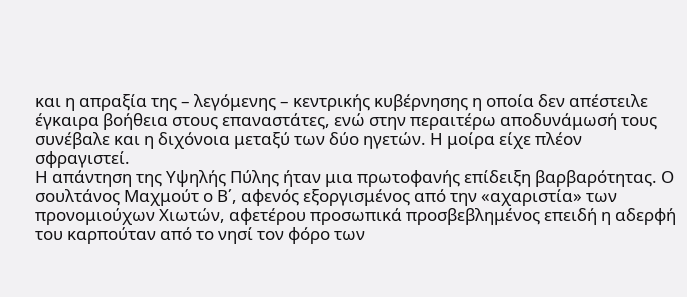και η απραξία της – λεγόμενης – κεντρικής κυβέρνησης η οποία δεν απέστειλε έγκαιρα βοήθεια στους επαναστάτες, ενώ στην περαιτέρω αποδυνάμωσή τους συνέβαλε και η διχόνοια μεταξύ των δύο ηγετών. Η μοίρα είχε πλέον σφραγιστεί.
Η απάντηση της Υψηλής Πύλης ήταν μια πρωτοφανής επίδειξη βαρβαρότητας. Ο σουλτάνος Μαχμούτ ο Β΄, αφενός εξοργισμένος από την «αχαριστία» των προνομιούχων Χιωτών, αφετέρου προσωπικά προσβεβλημένος επειδή η αδερφή του καρπούταν από το νησί τον φόρο των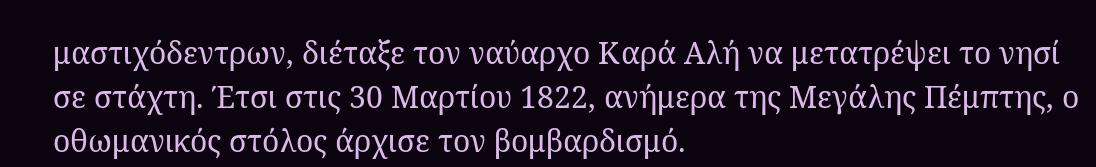μαστιχόδεντρων, διέταξε τον ναύαρχο Καρά Αλή να μετατρέψει το νησί σε στάχτη. Έτσι στις 30 Μαρτίου 1822, ανήμερα της Μεγάλης Πέμπτης, ο οθωμανικός στόλος άρχισε τον βομβαρδισμό.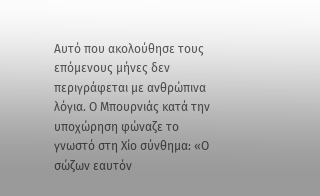Αυτό που ακολούθησε τους επόμενους μήνες δεν περιγράφεται με ανθρώπινα λόγια. Ο Μπουρνιάς κατά την υποχώρηση φώναζε το γνωστό στη Χίο σύνθημα: «Ο σώζων εαυτόν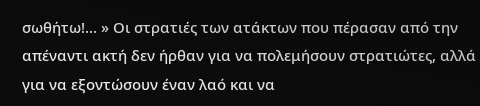σωθήτω!… » Οι στρατιές των ατάκτων που πέρασαν από την απέναντι ακτή δεν ήρθαν για να πολεμήσουν στρατιώτες, αλλά για να εξοντώσουν έναν λαό και να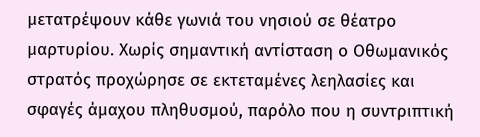μετατρέψουν κάθε γωνιά του νησιού σε θέατρο μαρτυρίου. Χωρίς σημαντική αντίσταση ο Οθωμανικός στρατός προχώρησε σε εκτεταμένες λεηλασίες και σφαγές άμαχου πληθυσμού, παρόλο που η συντριπτική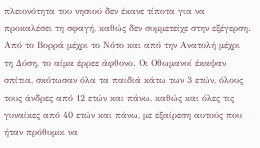πλειονότητα του νησιού δεν έκανε τίποτα για να προκαλέσει τη σφαγή, καθώς δεν συμμετείχε στην εξέγερση. Από το Βορρά μέχρι το Νότο και από την Ανατολή μέχρι τη Δύση, το αίμα έρρεε άφθονο. Οι Οθωμανοί έκαψαν σπίτια, σκότωσαν όλα τα παιδιά κάτω των 3 ετών, όλους τους άνδρες από 12 ετών και πάνω, καθώς και όλες τις γυναίκες από 40 ετών και πάνω, με εξαίρεση αυτούς που ήταν πρόθυμοι να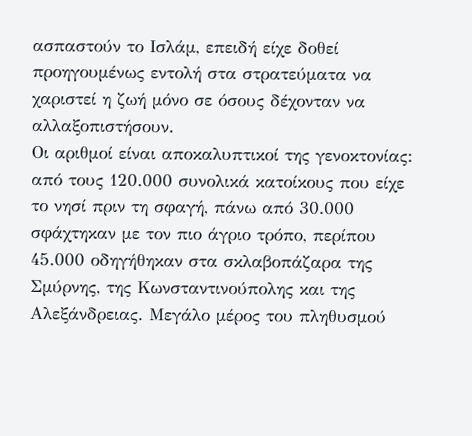ασπαστούν το Ισλάμ, επειδή είχε δοθεί προηγουμένως εντολή στα στρατεύματα να χαριστεί η ζωή μόνο σε όσους δέχονταν να αλλαξοπιστήσουν.
Οι αριθμοί είναι αποκαλυπτικοί της γενοκτονίας: από τους 120.000 συνολικά κατοίκους που είχε το νησί πριν τη σφαγή, πάνω από 30.000 σφάχτηκαν με τον πιο άγριο τρόπο, περίπου 45.000 οδηγήθηκαν στα σκλαβοπάζαρα της Σμύρνης, της Κωνσταντινούπολης και της Αλεξάνδρειας. Μεγάλο μέρος του πληθυσμού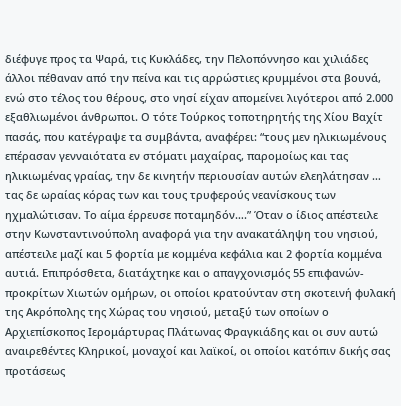διέφυγε προς τα Ψαρά, τις Κυκλάδες, την Πελοπόννησο και χιλιάδες άλλοι πέθαναν από την πείνα και τις αρρώστιες κρυμμένοι στα βουνά, ενώ στο τέλος του θέρους, στο νησί είχαν απομείνει λιγότεροι από 2.000 εξαθλιωμένοι άνθρωποι. Ο τότε Τούρκος τοποτηρητής της Χίου Βαχίτ πασάς, που κατέγραψε τα συμβάντα, αναφέρει: “τους μεν ηλικιωμένους επέρασαν γενναιότατα εν στόματι μαχαίρας, παρομοίως και τας ηλικιωμένας γραίας, την δε κινητήν περιουσίαν αυτών ελεηλάτησαν … τας δε ωραίας κόρας των και τους τρυφερούς νεανίσκους των ηχμαλώτισαν. Το αίμα έρρευσε ποταμηδόν….” Όταν ο ίδιος απέστειλε στην Κωνσταντινούπολη αναφορά για την ανακατάληψη του νησιού, απέστειλε μαζί και 5 φορτία με κομμένα κεφάλια και 2 φορτία κομμένα αυτιά. Επιπρόσθετα, διατάχτηκε και ο απαγχονισμός 55 επιφανών- προκρίτων Χιωτών ομήρων, οι οποίοι κρατούνταν στη σκοτεινή φυλακή της Ακρόπολης της Χώρας του νησιού, μεταξύ των οποίων ο Αρχιεπίσκοπος Ιερομάρτυρας Πλάτωνας Φραγκιάδης και οι συν αυτώ αναιρεθέντες Κληρικοί, μοναχοί και λαϊκοί, οι οποίοι κατόπιν δικής σας προτάσεως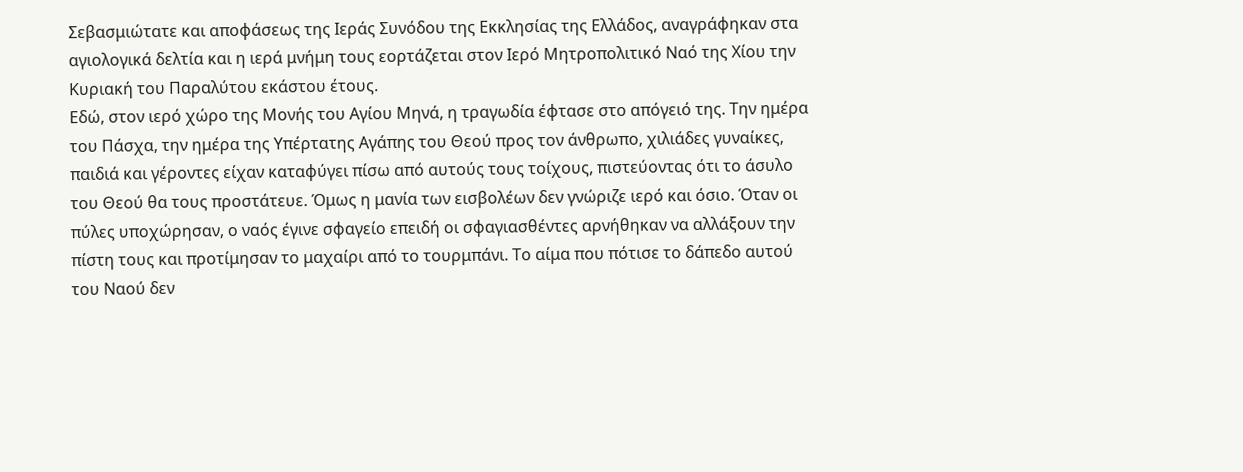Σεβασμιώτατε και αποφάσεως της Ιεράς Συνόδου της Εκκλησίας της Ελλάδος, αναγράφηκαν στα αγιολογικά δελτία και η ιερά μνήμη τους εορτάζεται στον Ιερό Μητροπολιτικό Ναό της Χίου την Κυριακή του Παραλύτου εκάστου έτους.
Εδώ, στον ιερό χώρο της Μονής του Αγίου Μηνά, η τραγωδία έφτασε στο απόγειό της. Την ημέρα του Πάσχα, την ημέρα της Υπέρτατης Αγάπης του Θεού προς τον άνθρωπο, χιλιάδες γυναίκες, παιδιά και γέροντες είχαν καταφύγει πίσω από αυτούς τους τοίχους, πιστεύοντας ότι το άσυλο του Θεού θα τους προστάτευε. Όμως η μανία των εισβολέων δεν γνώριζε ιερό και όσιο. Όταν οι πύλες υποχώρησαν, ο ναός έγινε σφαγείο επειδή οι σφαγιασθέντες αρνήθηκαν να αλλάξουν την πίστη τους και προτίμησαν το μαχαίρι από το τουρμπάνι. Το αίμα που πότισε το δάπεδο αυτού του Ναού δεν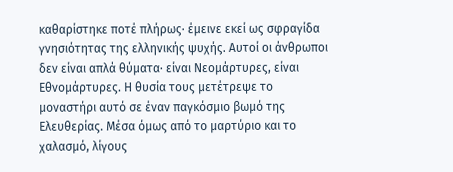καθαρίστηκε ποτέ πλήρως· έμεινε εκεί ως σφραγίδα γνησιότητας της ελληνικής ψυχής. Αυτοί οι άνθρωποι δεν είναι απλά θύματα· είναι Νεομάρτυρες, είναι Εθνομάρτυρες. Η θυσία τους μετέτρεψε το μοναστήρι αυτό σε έναν παγκόσμιο βωμό της Ελευθερίας. Μέσα όμως από το μαρτύριο και το χαλασμό, λίγους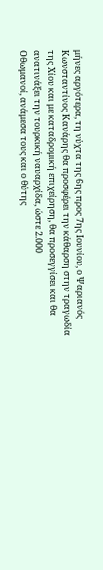μήνες αργότερα, τη νύχτα της 6ης προς 7ης Ιουνίου, ο Ψαριανός Κωνσταντίνος Κανάρης θα προσφέρει την κάθαρση στην τραγωδία της Χίου και με καταδρομική επιχείρηση, θα προσεγγίσει και θα ανατινάξει την τουρκική ναυαρχίδα, ώστε 2.000
Οθωμανοί, ανάμεσα τους και ο θύτης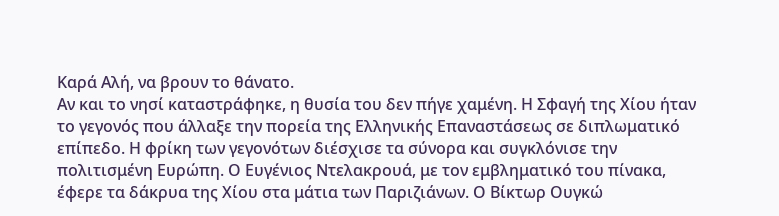Καρά Αλή, να βρουν το θάνατο.
Αν και το νησί καταστράφηκε, η θυσία του δεν πήγε χαμένη. Η Σφαγή της Χίου ήταν το γεγονός που άλλαξε την πορεία της Ελληνικής Επαναστάσεως σε διπλωματικό επίπεδο. Η φρίκη των γεγονότων διέσχισε τα σύνορα και συγκλόνισε την πολιτισμένη Ευρώπη. Ο Ευγένιος Ντελακρουά, με τον εμβληματικό του πίνακα, έφερε τα δάκρυα της Χίου στα μάτια των Παριζιάνων. Ο Βίκτωρ Ουγκώ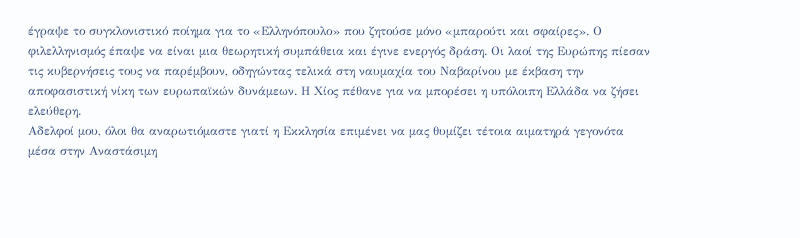έγραψε το συγκλονιστικό ποίημα για το «Ελληνόπουλο» που ζητούσε μόνο «μπαρούτι και σφαίρες». Ο φιλελληνισμός έπαψε να είναι μια θεωρητική συμπάθεια και έγινε ενεργός δράση. Οι λαοί της Ευρώπης πίεσαν τις κυβερνήσεις τους να παρέμβουν, οδηγώντας τελικά στη ναυμαχία του Ναβαρίνου με έκβαση την αποφασιστική νίκη των ευρωπαϊκών δυνάμεων. Η Χίος πέθανε για να μπορέσει η υπόλοιπη Ελλάδα να ζήσει ελεύθερη.
Αδελφοί μου, όλοι θα αναρωτιόμαστε γιατί η Εκκλησία επιμένει να μας θυμίζει τέτοια αιματηρά γεγονότα μέσα στην Αναστάσιμη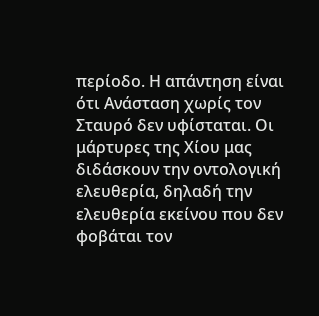περίοδο. Η απάντηση είναι ότι Ανάσταση χωρίς τον Σταυρό δεν υφίσταται. Οι μάρτυρες της Χίου μας διδάσκουν την οντολογική ελευθερία, δηλαδή την ελευθερία εκείνου που δεν φοβάται τον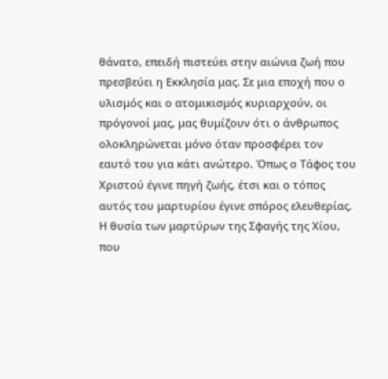θάνατο, επειδή πιστεύει στην αιώνια ζωή που πρεσβεύει η Εκκλησία μας. Σε μια εποχή που ο υλισμός και ο ατομικισμός κυριαρχούν, οι πρόγονοί μας, μας θυμίζουν ότι ο άνθρωπος ολοκληρώνεται μόνο όταν προσφέρει τον εαυτό του για κάτι ανώτερο. Όπως ο Τάφος του Χριστού έγινε πηγή ζωής, έτσι και ο τόπος αυτός του μαρτυρίου έγινε σπόρος ελευθερίας. Η θυσία των μαρτύρων της Σφαγής της Χίου, που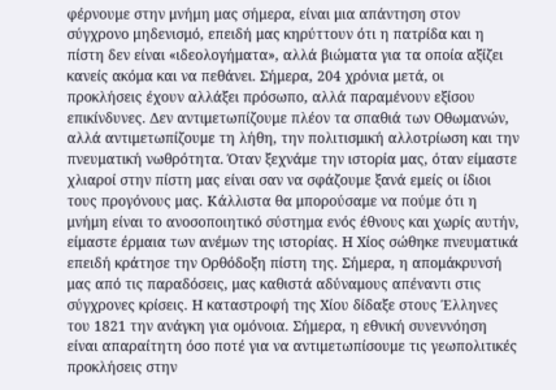φέρνουμε στην μνήμη μας σήμερα, είναι μια απάντηση στον σύγχρονο μηδενισμό, επειδή μας κηρύττουν ότι η πατρίδα και η πίστη δεν είναι «ιδεολογήματα», αλλά βιώματα για τα οποία αξίζει κανείς ακόμα και να πεθάνει. Σήμερα, 204 χρόνια μετά, οι προκλήσεις έχουν αλλάξει πρόσωπο, αλλά παραμένουν εξίσου επικίνδυνες. Δεν αντιμετωπίζουμε πλέον τα σπαθιά των Οθωμανών, αλλά αντιμετωπίζουμε τη λήθη, την πολιτισμική αλλοτρίωση και την πνευματική νωθρότητα. Όταν ξεχνάμε την ιστορία μας, όταν είμαστε χλιαροί στην πίστη μας είναι σαν να σφάζουμε ξανά εμείς οι ίδιοι τους προγόνους μας. Κάλλιστα θα μπορούσαμε να πούμε ότι η μνήμη είναι το ανοσοποιητικό σύστημα ενός έθνους και χωρίς αυτήν, είμαστε έρμαια των ανέμων της ιστορίας. Η Χίος σώθηκε πνευματικά επειδή κράτησε την Ορθόδοξη πίστη της. Σήμερα, η απομάκρυνσή μας από τις παραδόσεις, μας καθιστά αδύναμους απέναντι στις σύγχρονες κρίσεις. Η καταστροφή της Χίου δίδαξε στους Έλληνες του 1821 την ανάγκη για ομόνοια. Σήμερα, η εθνική συνεννόηση είναι απαραίτητη όσο ποτέ για να αντιμετωπίσουμε τις γεωπολιτικές προκλήσεις στην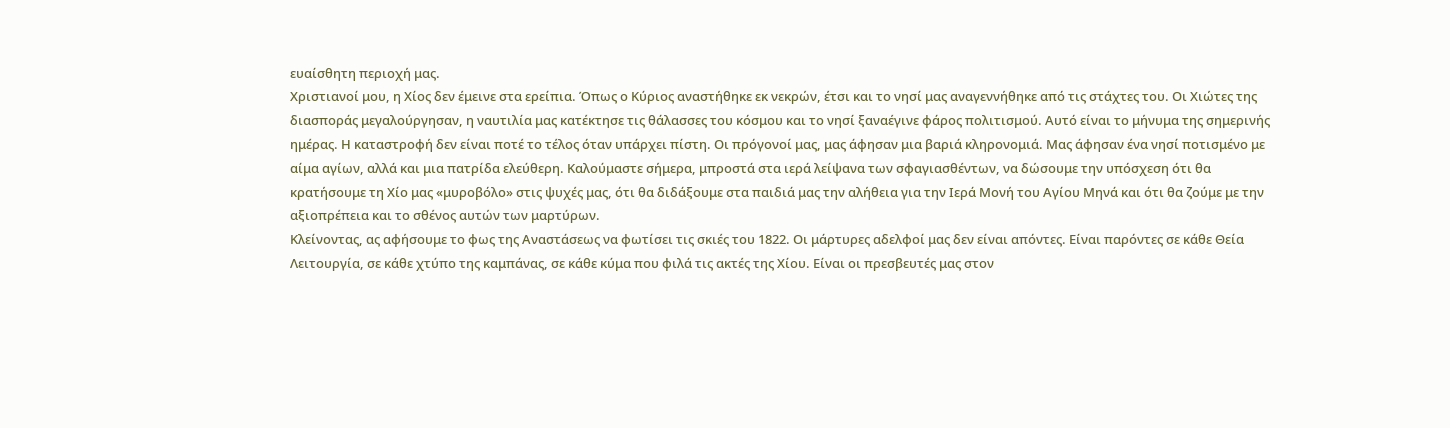ευαίσθητη περιοχή μας.
Χριστιανοί μου, η Χίος δεν έμεινε στα ερείπια. Όπως ο Κύριος αναστήθηκε εκ νεκρών, έτσι και το νησί μας αναγεννήθηκε από τις στάχτες του. Οι Χιώτες της διασποράς μεγαλούργησαν, η ναυτιλία μας κατέκτησε τις θάλασσες του κόσμου και το νησί ξαναέγινε φάρος πολιτισμού. Αυτό είναι το μήνυμα της σημερινής ημέρας. Η καταστροφή δεν είναι ποτέ το τέλος όταν υπάρχει πίστη. Οι πρόγονοί μας, μας άφησαν μια βαριά κληρονομιά. Μας άφησαν ένα νησί ποτισμένο με αίμα αγίων, αλλά και μια πατρίδα ελεύθερη. Καλούμαστε σήμερα, μπροστά στα ιερά λείψανα των σφαγιασθέντων, να δώσουμε την υπόσχεση ότι θα κρατήσουμε τη Χίο μας «μυροβόλο» στις ψυχές μας, ότι θα διδάξουμε στα παιδιά μας την αλήθεια για την Ιερά Μονή του Αγίου Μηνά και ότι θα ζούμε με την αξιοπρέπεια και το σθένος αυτών των μαρτύρων.
Κλείνοντας, ας αφήσουμε το φως της Αναστάσεως να φωτίσει τις σκιές του 1822. Οι μάρτυρες αδελφοί μας δεν είναι απόντες. Είναι παρόντες σε κάθε Θεία Λειτουργία, σε κάθε χτύπο της καμπάνας, σε κάθε κύμα που φιλά τις ακτές της Χίου. Είναι οι πρεσβευτές μας στον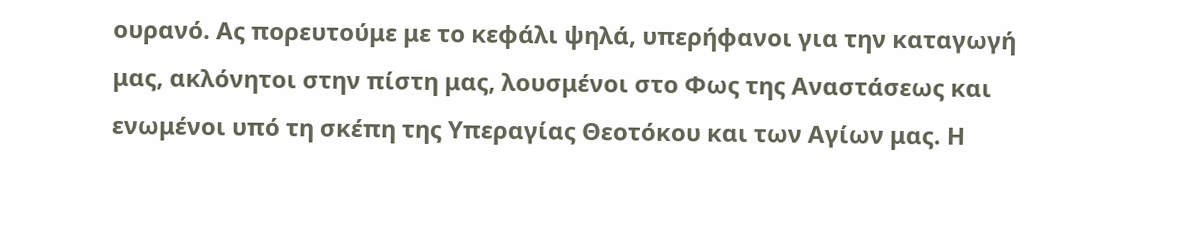ουρανό. Ας πορευτούμε με το κεφάλι ψηλά, υπερήφανοι για την καταγωγή μας, ακλόνητοι στην πίστη μας, λουσμένοι στο Φως της Αναστάσεως και ενωμένοι υπό τη σκέπη της Υπεραγίας Θεοτόκου και των Αγίων μας. Η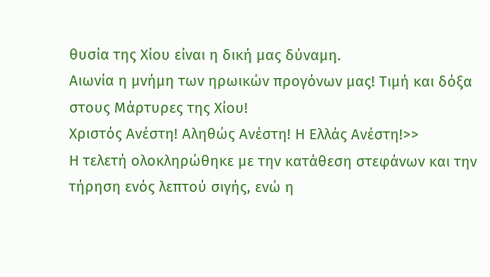θυσία της Χίου είναι η δική μας δύναμη.
Αιωνία η μνήμη των ηρωικών προγόνων μας! Τιμή και δόξα στους Μάρτυρες της Χίου!
Χριστός Ανέστη! Αληθώς Ανέστη! Η Ελλάς Ανέστη!>>
Η τελετή ολοκληρώθηκε με την κατάθεση στεφάνων και την τήρηση ενός λεπτού σιγής, ενώ η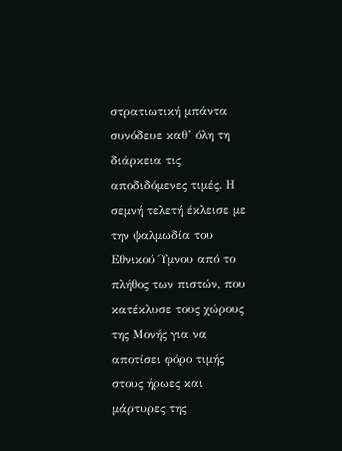στρατιωτική μπάντα συνόδευε καθ’ όλη τη διάρκεια τις αποδιδόμενες τιμές. Η σεμνή τελετή έκλεισε με την ψαλμωδία του Εθνικού Ύμνου από το πλήθος των πιστών, που κατέκλυσε τους χώρους της Μονής για να αποτίσει φόρο τιμής στους ήρωες και μάρτυρες της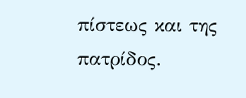πίστεως και της πατρίδος.